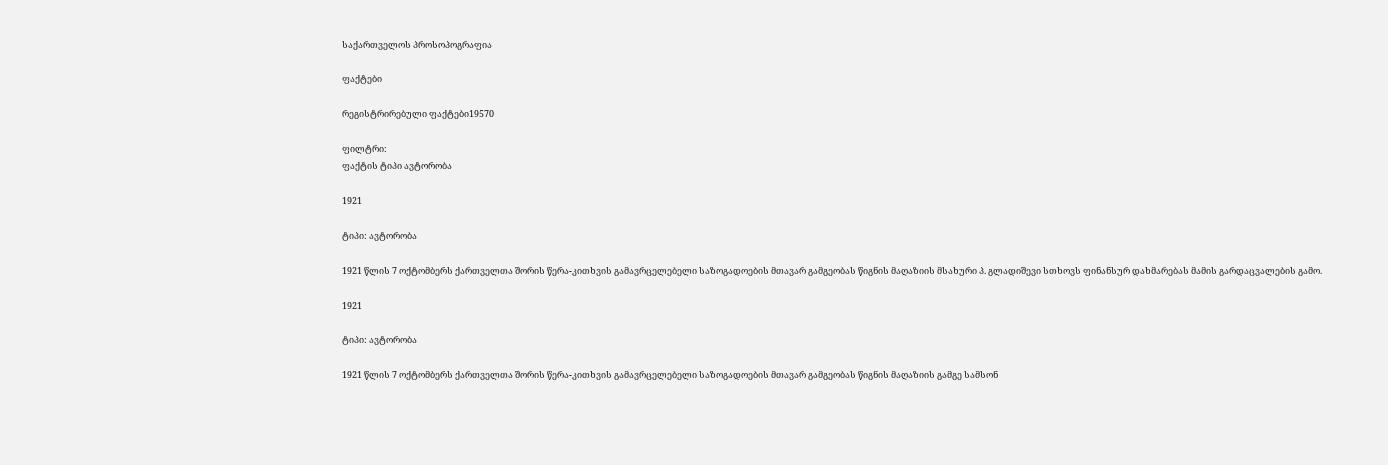საქართველოს პროსოპოგრაფია

ფაქტები

რეგისტრირებული ფაქტები19570

ფილტრი:
ფაქტის ტიპი ავტორობა

1921

ტიპი: ავტორობა

1921 წლის 7 ოქტომბერს ქართველთა შორის წერა-კითხვის გამავრცელებელი საზოგადოების მთავარ გამგეობას წიგნის მაღაზიის მსახური პ. გლადიშევი სთხოვს ფინანსურ დახმარებას მამის გარდაცვალების გამო.

1921

ტიპი: ავტორობა

1921 წლის 7 ოქტომბერს ქართველთა შორის წერა-კითხვის გამავრცელებელი საზოგადოების მთავარ გამგეობას წიგნის მაღაზიის გამგე სამსონ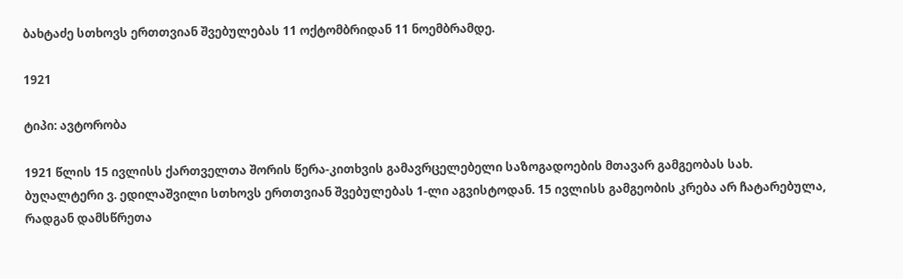ბახტაძე სთხოვს ერთთვიან შვებულებას 11 ოქტომბრიდან 11 ნოემბრამდე.

1921

ტიპი: ავტორობა

1921 წლის 15 ივლისს ქართველთა შორის წერა-კითხვის გამავრცელებელი საზოგადოების მთავარ გამგეობას სახ. ბუღალტერი ვ. ედილაშვილი სთხოვს ერთთვიან შვებულებას 1-ლი აგვისტოდან. 15 ივლისს გამგეობის კრება არ ჩატარებულა, რადგან დამსწრეთა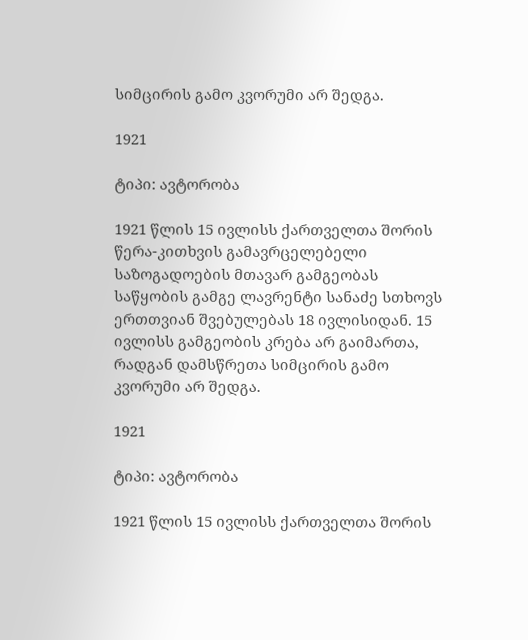სიმცირის გამო კვორუმი არ შედგა.

1921

ტიპი: ავტორობა

1921 წლის 15 ივლისს ქართველთა შორის წერა-კითხვის გამავრცელებელი საზოგადოების მთავარ გამგეობას საწყობის გამგე ლავრენტი სანაძე სთხოვს ერთთვიან შვებულებას 18 ივლისიდან. 15 ივლისს გამგეობის კრება არ გაიმართა, რადგან დამსწრეთა სიმცირის გამო კვორუმი არ შედგა.

1921

ტიპი: ავტორობა

1921 წლის 15 ივლისს ქართველთა შორის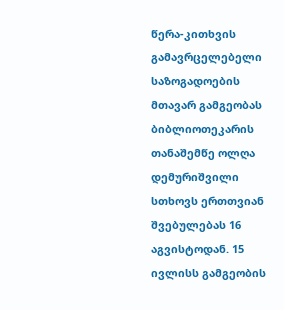წერა-კითხვის გამავრცელებელი საზოგადოების მთავარ გამგეობას ბიბლიოთეკარის თანაშემწე ოლღა დემურიშვილი სთხოვს ერთთვიან შვებულებას 16 აგვისტოდან. 15 ივლისს გამგეობის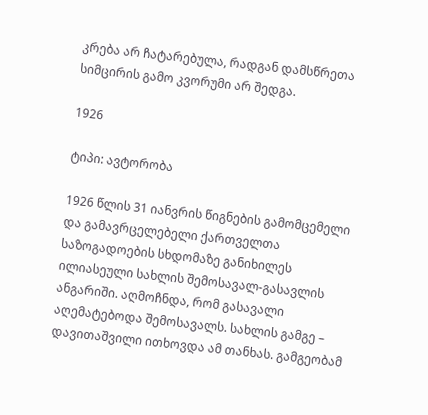კრება არ ჩატარებულა, რადგან დამსწრეთა სიმცირის გამო კვორუმი არ შედგა.

1926

ტიპი: ავტორობა

1926 წლის 31 იანვრის წიგნების გამომცემელი და გამავრცელებელი ქართველთა საზოგადოების სხდომაზე განიხილეს ილიასეული სახლის შემოსავალ-გასავლის ანგარიში. აღმოჩნდა, რომ გასავალი აღემატებოდა შემოსავალს. სახლის გამგე – დავითაშვილი ითხოვდა ამ თანხას. გამგეობამ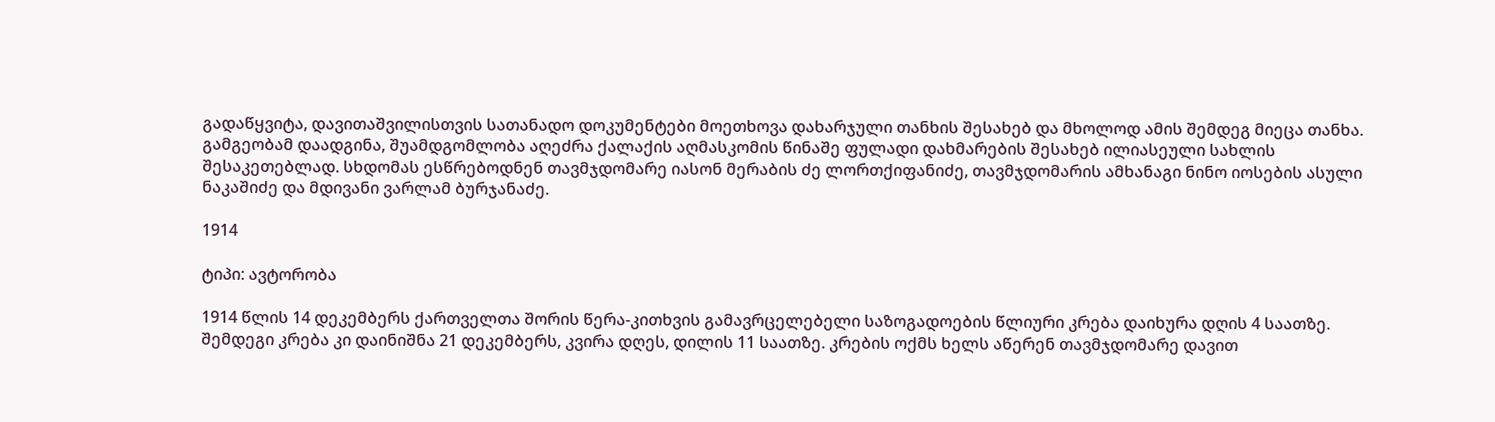გადაწყვიტა, დავითაშვილისთვის სათანადო დოკუმენტები მოეთხოვა დახარჯული თანხის შესახებ და მხოლოდ ამის შემდეგ მიეცა თანხა. გამგეობამ დაადგინა, შუამდგომლობა აღეძრა ქალაქის აღმასკომის წინაშე ფულადი დახმარების შესახებ ილიასეული სახლის შესაკეთებლად. სხდომას ესწრებოდნენ თავმჯდომარე იასონ მერაბის ძე ლორთქიფანიძე, თავმჯდომარის ამხანაგი ნინო იოსების ასული ნაკაშიძე და მდივანი ვარლამ ბურჯანაძე.

1914

ტიპი: ავტორობა

1914 წლის 14 დეკემბერს ქართველთა შორის წერა-კითხვის გამავრცელებელი საზოგადოების წლიური კრება დაიხურა დღის 4 საათზე. შემდეგი კრება კი დაინიშნა 21 დეკემბერს, კვირა დღეს, დილის 11 საათზე. კრების ოქმს ხელს აწერენ თავმჯდომარე დავით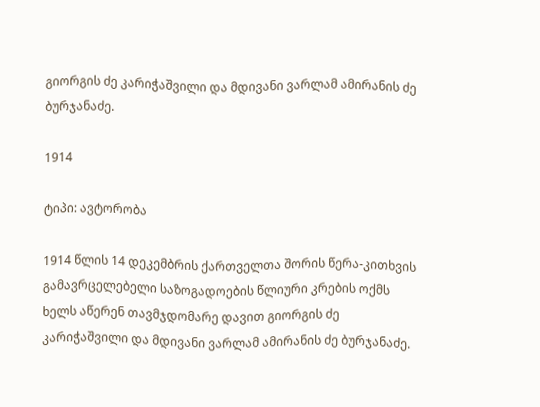გიორგის ძე კარიჭაშვილი და მდივანი ვარლამ ამირანის ძე ბურჯანაძე.

1914

ტიპი: ავტორობა

1914 წლის 14 დეკემბრის ქართველთა შორის წერა-კითხვის გამავრცელებელი საზოგადოების წლიური კრების ოქმს ხელს აწერენ თავმჯდომარე დავით გიორგის ძე კარიჭაშვილი და მდივანი ვარლამ ამირანის ძე ბურჯანაძე.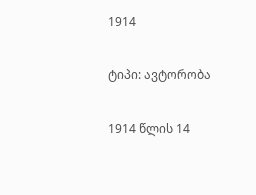1914

ტიპი: ავტორობა

1914 წლის 14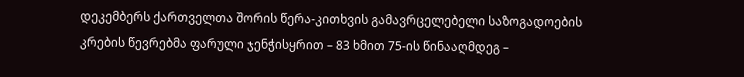დეკემბერს ქართველთა შორის წერა-კითხვის გამავრცელებელი საზოგადოების კრების წევრებმა ფარული ჯენჭისყრით – 83 ხმით 75-ის წინააღმდეგ –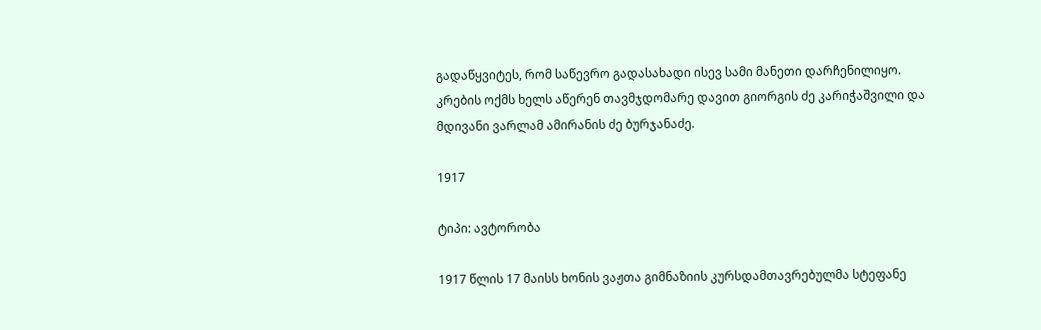გადაწყვიტეს, რომ საწევრო გადასახადი ისევ სამი მანეთი დარჩენილიყო. კრების ოქმს ხელს აწერენ თავმჯდომარე დავით გიორგის ძე კარიჭაშვილი და მდივანი ვარლამ ამირანის ძე ბურჯანაძე.

1917

ტიპი: ავტორობა

1917 წლის 17 მაისს ხონის ვაჟთა გიმნაზიის კურსდამთავრებულმა სტეფანე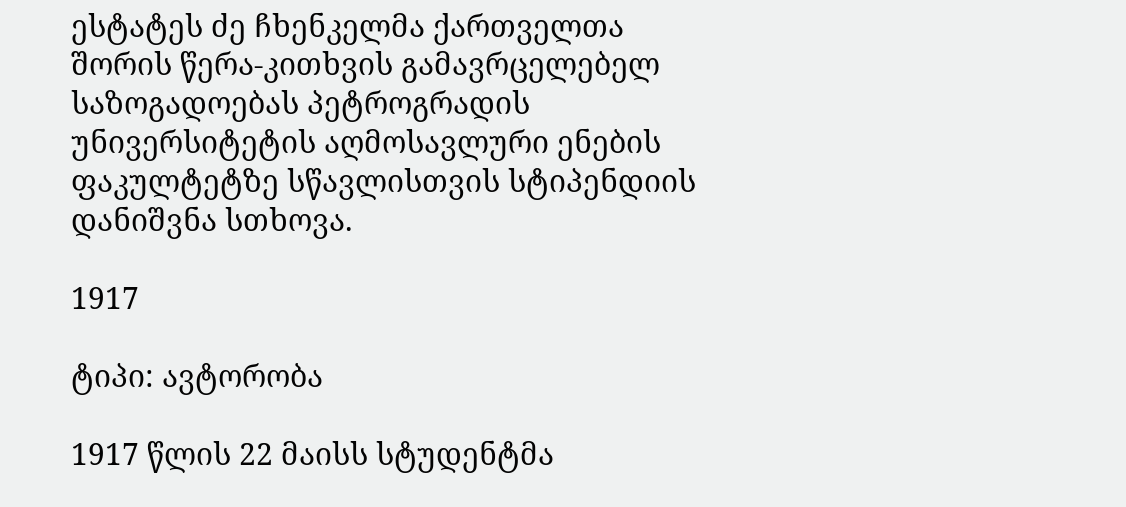ესტატეს ძე ჩხენკელმა ქართველთა შორის წერა-კითხვის გამავრცელებელ საზოგადოებას პეტროგრადის უნივერსიტეტის აღმოსავლური ენების ფაკულტეტზე სწავლისთვის სტიპენდიის დანიშვნა სთხოვა.

1917

ტიპი: ავტორობა

1917 წლის 22 მაისს სტუდენტმა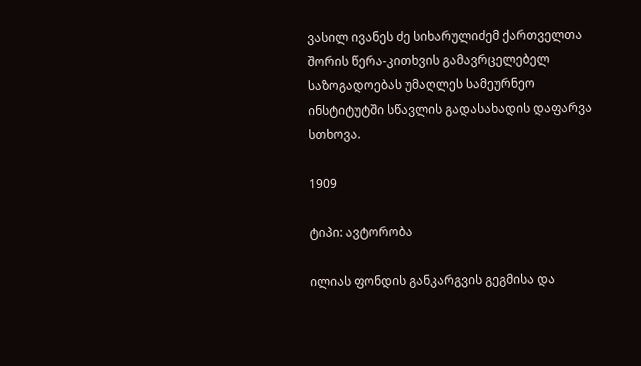ვასილ ივანეს ძე სიხარულიძემ ქართველთა შორის წერა-კითხვის გამავრცელებელ საზოგადოებას უმაღლეს სამეურნეო ინსტიტუტში სწავლის გადასახადის დაფარვა სთხოვა.

1909

ტიპი: ავტორობა

ილიას ფონდის განკარგვის გეგმისა და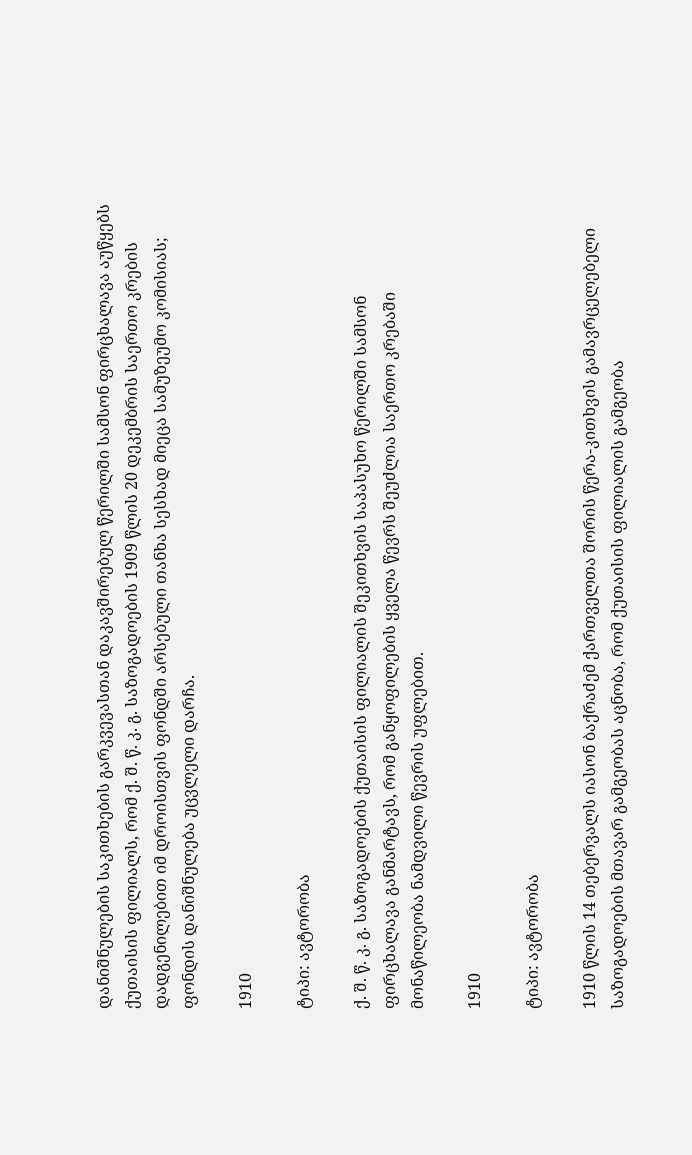დანიშნულების საკითხების გარკვევასთან დაკავშირებულ წერილში სამსონ ფირცხალავა აუწყებს ქუთაისის ფილიალს, რომ ქ. შ. წ. კ. გ. საზოგადოების 1909 წლის 20 დეკემბრის საერთო კრების დადგენილებით იმ დროისთვის ფონდში არსებული თანხა სესხად მიეცა სამუზეუმო კომისიას; ფონდის დანიშნულება უცვლელი დარჩა.

1910

ტიპი: ავტორობა

ქ. შ. წ. კ. გ. საზოგადოების ქუთაისის ფილიალის შეკითხვის საპასუხო წერილში სამსონ ფირცხალავა განმარტავს, რომ განყოფილების ყველა წევრს შეუძლია საერთო კრებაში მონაწილეობა ნამდვილი წევრის უფლებით.

1910

ტიპი: ავტორობა

1910 წლის 14 თებერვალს იასონ ბაქრაძემ ქართველთა შორის წერა-კითხვის გამავრცელებელი საზოგადოების მთავარ გამგეობას აცნობა, რომ ქუთაისის ფილიალის გამგეობა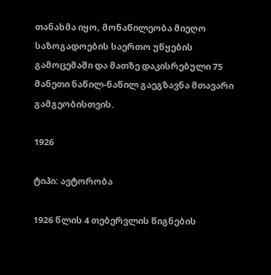თანახმა იყო, მონაწილეობა მიეღო საზოგადოების საერთო უწყების გამოცემაში და მათზე დაკისრებული 75 მანეთი ნაწილ-ნაწილ გაეგზავნა მთავარი გამგეობისთვის.

1926

ტიპი: ავტორობა

1926 წლის 4 თებერვლის წიგნების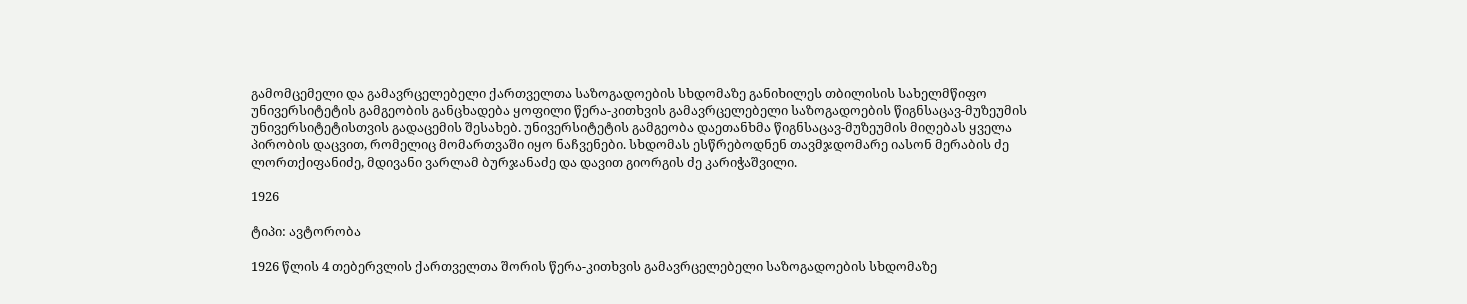გამომცემელი და გამავრცელებელი ქართველთა საზოგადოების სხდომაზე განიხილეს თბილისის სახელმწიფო უნივერსიტეტის გამგეობის განცხადება ყოფილი წერა-კითხვის გამავრცელებელი საზოგადოების წიგნსაცავ-მუზეუმის უნივერსიტეტისთვის გადაცემის შესახებ. უნივერსიტეტის გამგეობა დაეთანხმა წიგნსაცავ-მუზეუმის მიღებას ყველა პირობის დაცვით, რომელიც მომართვაში იყო ნაჩვენები. სხდომას ესწრებოდნენ თავმჯდომარე იასონ მერაბის ძე ლორთქიფანიძე, მდივანი ვარლამ ბურჯანაძე და დავით გიორგის ძე კარიჭაშვილი.

1926

ტიპი: ავტორობა

1926 წლის 4 თებერვლის ქართველთა შორის წერა-კითხვის გამავრცელებელი საზოგადოების სხდომაზე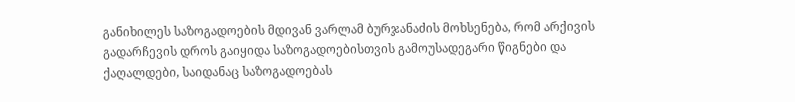განიხილეს საზოგადოების მდივან ვარლამ ბურჯანაძის მოხსენება, რომ არქივის გადარჩევის დროს გაიყიდა საზოგადოებისთვის გამოუსადეგარი წიგნები და ქაღალდები, საიდანაც საზოგადოებას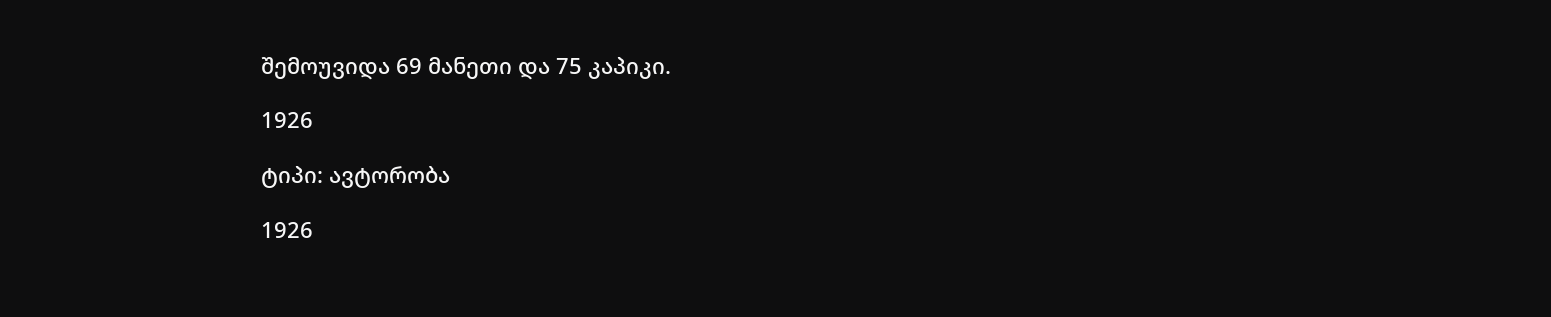შემოუვიდა 69 მანეთი და 75 კაპიკი.

1926

ტიპი: ავტორობა

1926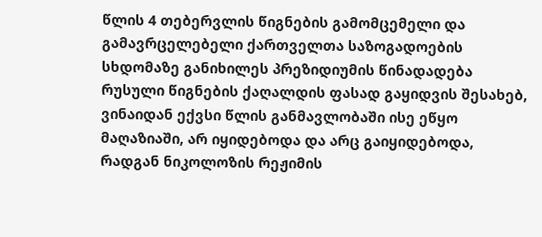წლის 4 თებერვლის წიგნების გამომცემელი და გამავრცელებელი ქართველთა საზოგადოების სხდომაზე განიხილეს პრეზიდიუმის წინადადება რუსული წიგნების ქაღალდის ფასად გაყიდვის შესახებ, ვინაიდან ექვსი წლის განმავლობაში ისე ეწყო მაღაზიაში, არ იყიდებოდა და არც გაიყიდებოდა, რადგან ნიკოლოზის რეჟიმის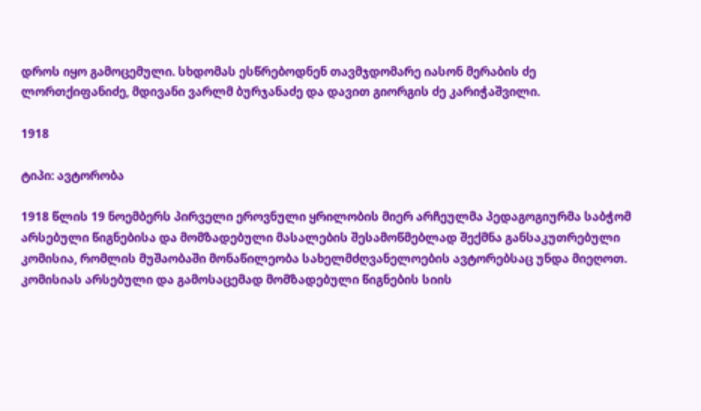დროს იყო გამოცემული. სხდომას ესწრებოდნენ თავმჯდომარე იასონ მერაბის ძე ლორთქიფანიძე, მდივანი ვარლმ ბურჯანაძე და დავით გიორგის ძე კარიჭაშვილი.

1918

ტიპი: ავტორობა

1918 წლის 19 ნოემბერს პირველი ეროვნული ყრილობის მიერ არჩეულმა პედაგოგიურმა საბჭომ არსებული წიგნებისა და მომზადებული მასალების შესამოწმებლად შექმნა განსაკუთრებული კომისია, რომლის მუშაობაში მონაწილეობა სახელმძღვანელოების ავტორებსაც უნდა მიეღოთ. კომისიას არსებული და გამოსაცემად მომზადებული წიგნების სიის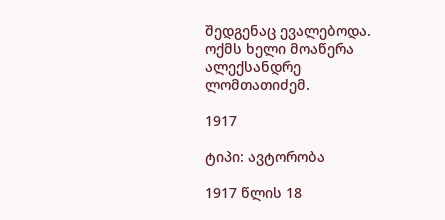შედგენაც ევალებოდა. ოქმს ხელი მოაწერა ალექსანდრე ლომთათიძემ.

1917

ტიპი: ავტორობა

1917 წლის 18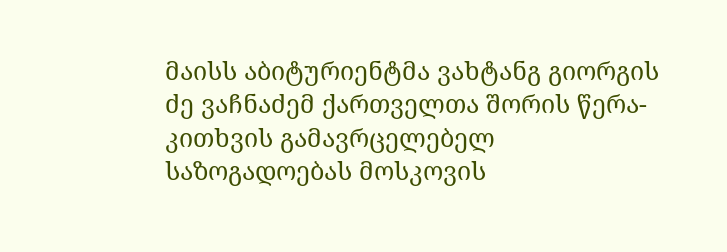მაისს აბიტურიენტმა ვახტანგ გიორგის ძე ვაჩნაძემ ქართველთა შორის წერა-კითხვის გამავრცელებელ საზოგადოებას მოსკოვის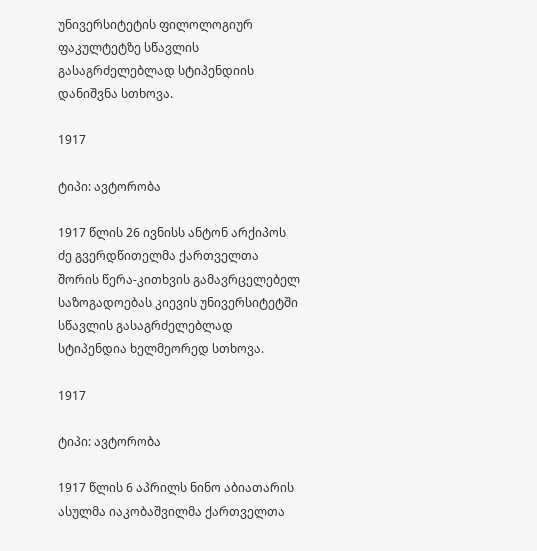უნივერსიტეტის ფილოლოგიურ ფაკულტეტზე სწავლის გასაგრძელებლად სტიპენდიის დანიშვნა სთხოვა.

1917

ტიპი: ავტორობა

1917 წლის 26 ივნისს ანტონ არქიპოს ძე გვერდწითელმა ქართველთა შორის წერა-კითხვის გამავრცელებელ საზოგადოებას კიევის უნივერსიტეტში სწავლის გასაგრძელებლად სტიპენდია ხელმეორედ სთხოვა.

1917

ტიპი: ავტორობა

1917 წლის 6 აპრილს ნინო აბიათარის ასულმა იაკობაშვილმა ქართველთა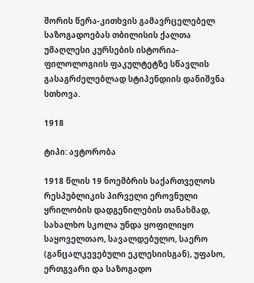შორის წერა-კითხვის გამავრცელებელ საზოგადოებას თბილისის ქალთა უმაღლესი კურსების ისტორია-ფილოლოგიის ფაკულტეტზე სწავლის გასაგრძელებლად სტიპენდიის დანიშვნა სთხოვა.

1918

ტიპი: ავტორობა

1918 წლის 19 ნოემბრის საქართველოს რესპუბლიკის პირველი ეროვნული ყრილობის დადგენილების თანახმად, სახალხო სკოლა უნდა ყოფილიყო საყოველთაო, სავალდებულო, საერო (განცალკევებული ეკლესიისგან), უფასო, ერთგვარი და საზოგადო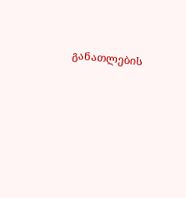განათლების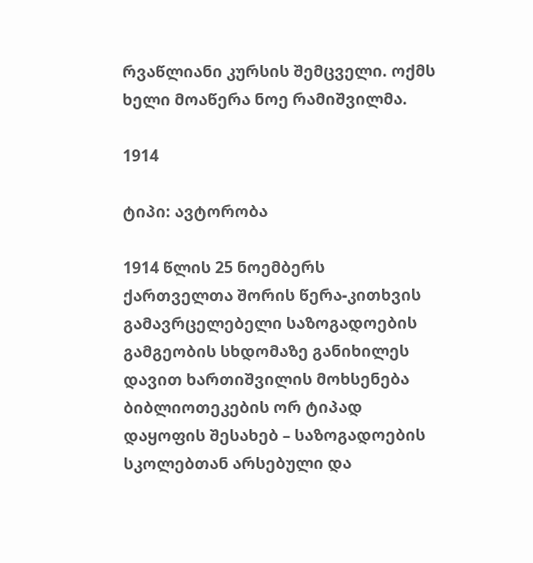რვაწლიანი კურსის შემცველი. ოქმს ხელი მოაწერა ნოე რამიშვილმა.

1914

ტიპი: ავტორობა

1914 წლის 25 ნოემბერს ქართველთა შორის წერა-კითხვის გამავრცელებელი საზოგადოების გამგეობის სხდომაზე განიხილეს დავით ხართიშვილის მოხსენება ბიბლიოთეკების ორ ტიპად დაყოფის შესახებ – საზოგადოების სკოლებთან არსებული და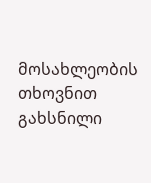მოსახლეობის თხოვნით გახსნილი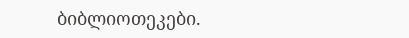ბიბლიოთეკები.